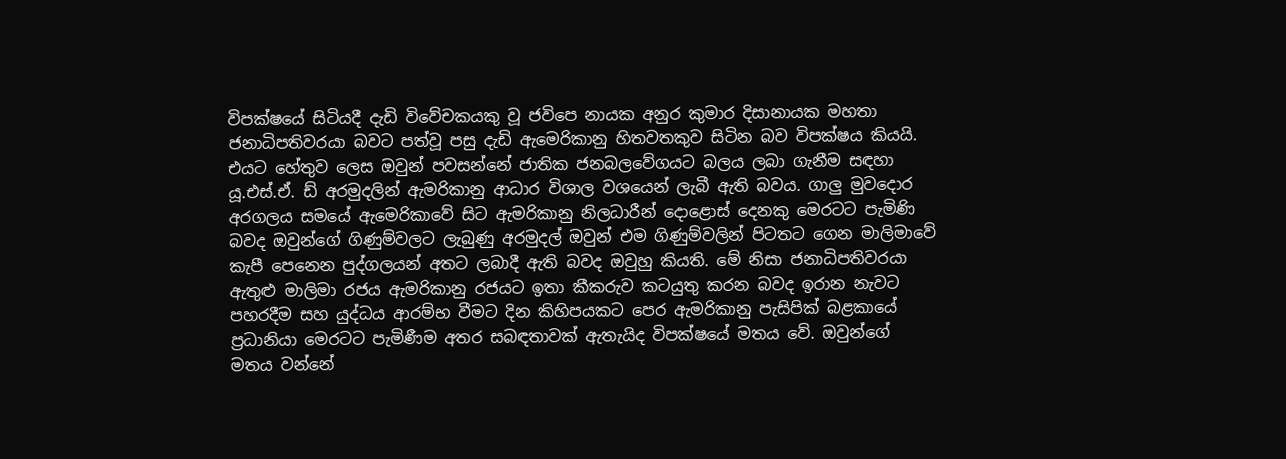විපක්ෂයේ සිටියදී දැඩි විවේචකයකු වූ ජවිපෙ නායක අනුර කුමාර දිසානායක මහතා ජනාධිපතිවරයා බවට පත්වූ පසු දැඩි ඇමෙරිකානු හිතවතකුව සිටින බව විපක්ෂය කියයි. එයට හේතුව ලෙස ඔවුන් පවසන්නේ ජාතික ජනබලවේගයට බලය ලබා ගැනීම සඳහා යූ.එස්.ඒ. ඩ් අරමුදලින් ඇමරිකානු ආධාර විශාල වශයෙන් ලැබී ඇති බවය. ගාලු මුවදොර අරගලය සමයේ ඇමෙරිකාවේ සිට ඇමරිකානු නිලධාරීන් දොළොස් දෙනකු මෙරටට පැමිණි බවද ඔවුන්ගේ ගිණුම්වලට ලැබුණු අරමුදල් ඔවුන් එම ගිණුම්වලින් පිටතට ගෙන මාලිමාවේ කැපී පෙනෙන පුද්ගලයන් අතට ලබාදී ඇති බවද ඔවුහු කියති. මේ නිසා ජනාධිපතිවරයා ඇතුළු මාලිමා රජය ඇමරිකානු රජයට ඉතා කීකරුව කටයුතු කරන බවද ඉරාන නැවට පහරදීම සහ යුද්ධය ආරම්භ වීමට දින කිහිපයකට පෙර ඇමරිකානු පැසිපික් බළකායේ ප්‍රධානියා මෙරටට පැමිණීම අතර සබඳතාවක් ඇතැයිද විපක්ෂයේ මතය වේ. ඔවුන්ගේ මතය වන්නේ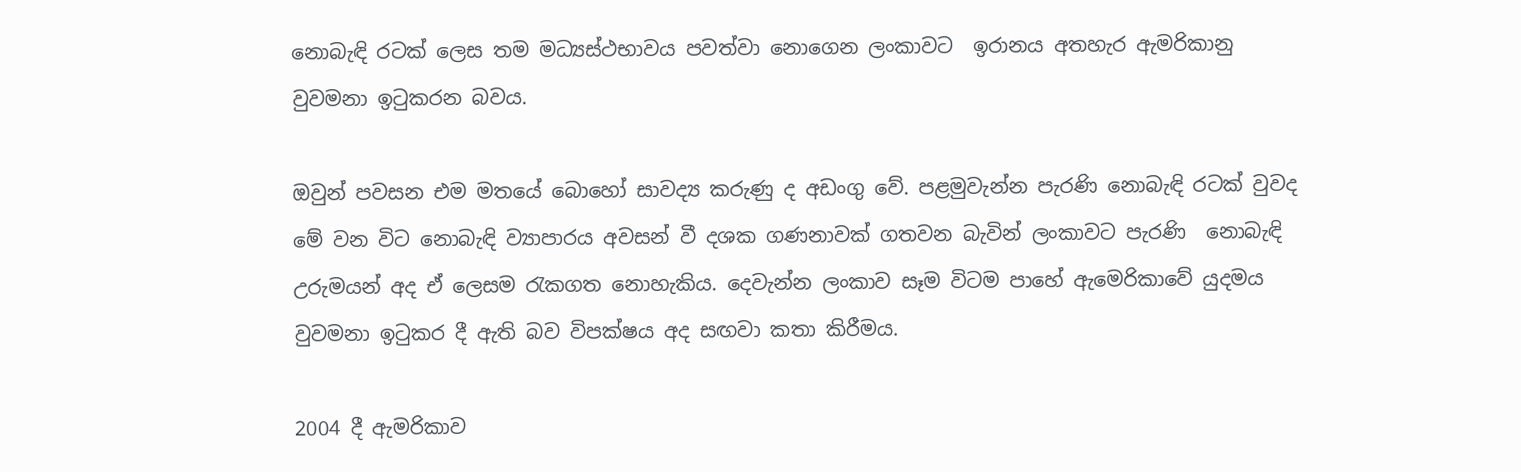නොබැඳි රටක් ලෙස තම මධ්‍යස්ථභාවය පවත්වා නොගෙන ලංකාවට  ඉරානය අතහැර ඇමරිකානු වුවමනා ඉටුකරන බවය.

ඔවුන් පවසන එම මතයේ බොහෝ සාවද්‍ය කරුණු ද අඩංගු වේ. පළමුවැන්න පැරණි නොබැඳි රටක් වුවද මේ වන විට නොබැඳි ව්‍යාපාරය අවසන් වී දශක ගණනාවක් ගතවන බැවින් ලංකාවට පැරණි  නොබැඳි උරුමයන් අද ඒ ලෙසම රැකගත නොහැකිය. දෙවැන්න ලංකාව සෑම විටම පාහේ ඇමෙරිකාවේ යුදමය වුවමනා ඉටුකර දී ඇති බව විපක්ෂය අද සඟවා කතා කිරීමය.

2004 දී ඇමරිකාව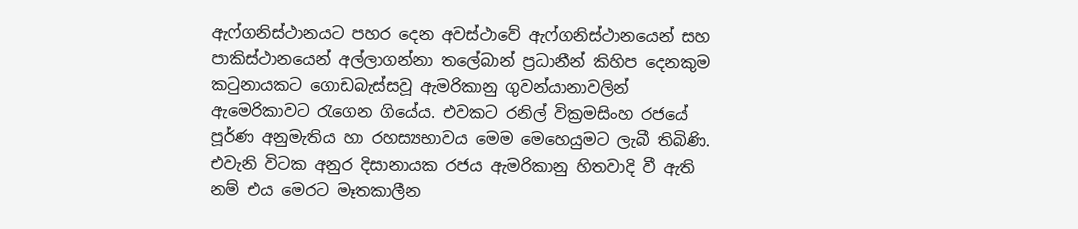ඇෆ්ගනිස්ථානයට පහර දෙන අවස්ථාවේ ඇෆ්ගනිස්ථානයෙන් සහ පාකිස්ථානයෙන් අල්ලාගන්නා තලේබාන් ප්‍රධානීන් කිහිප දෙනකුම කටුනායකට ගොඩබැස්සවූ ඇමරිකානු ගුවන්යානාවලින් ඇමෙරිකාවට රැගෙන ගියේය. එවකට රනිල් වික්‍රමසිංහ රජයේ පූර්ණ අනුමැතිය හා රහස්‍යභාවය මෙම මෙහෙයුමට ලැබී තිබිණි. එවැනි විටක අනුර දිසානායක රජය ඇමරිකානු හිතවාදි වී ඇති නම් එය මෙරට මෑතකාලීන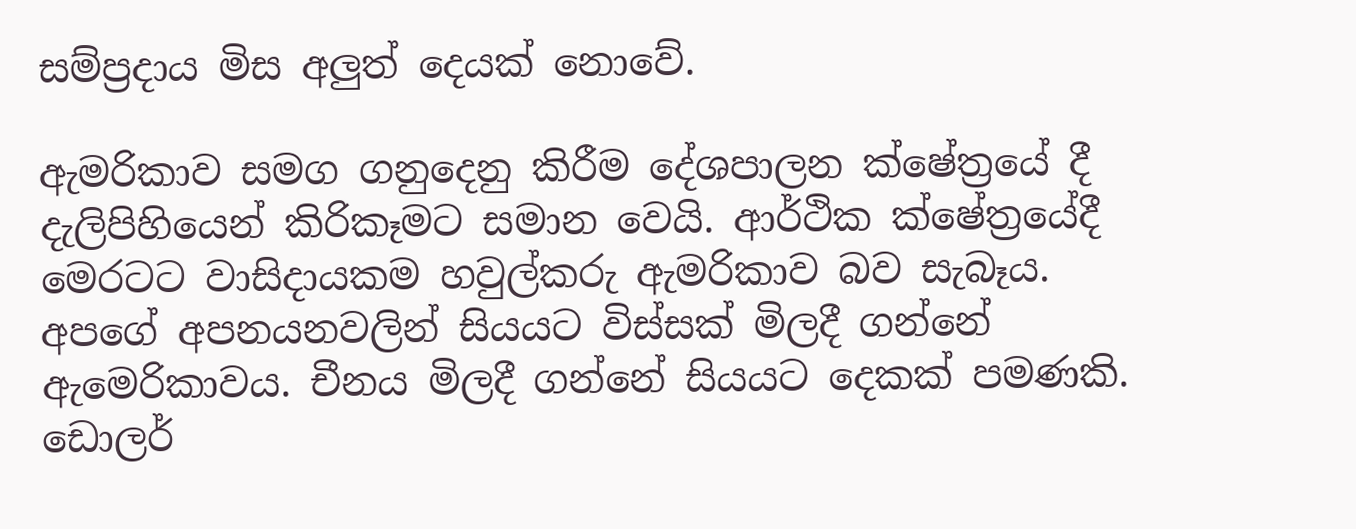සම්ප්‍රදාය මිස අලුත් දෙයක් නොවේ.

ඇමරිකාව සමග ගනුදෙනු කිරීම දේශපාලන ක්ෂේත්‍රයේ දී දැලිපිහියෙන් කිරිකෑමට සමාන වෙයි. ආර්ථික ක්ෂේත්‍රයේදී මෙරටට වාසිදායකම හවුල්කරු ඇමරිකාව බව සැබෑය. අපගේ අපනයනවලින් සියයට විස්සක් මිලදී ගන්නේ ඇමෙරිකාවය. චීනය මිලදී ගන්නේ සියයට දෙකක් පමණකි. ඩොලර්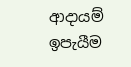ආදායම් ඉපැයීම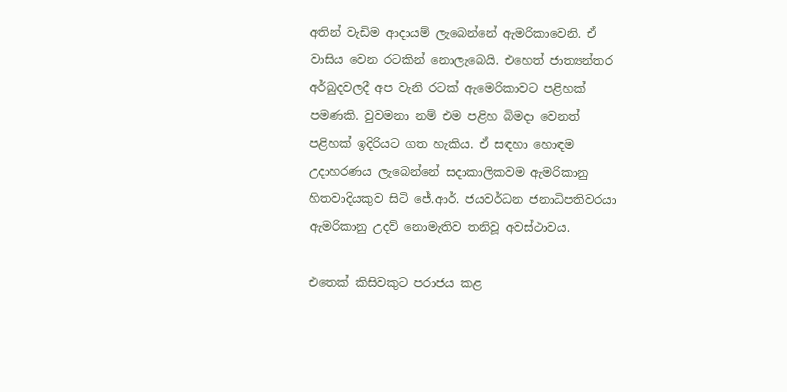අතින් වැඩිම ආදායම් ලැබෙන්නේ ඇමරිකාවෙනි. ඒ වාසිය වෙන රටකින් නොලැබෙයි. එහෙත් ජාත්‍යන්තර අර්බුදවලදී අප වැනි රටක් ඇමෙරිකාවට පළිහක් පමණකි. වුවමනා නම් එම පළිහ බිමදා වෙනත් පළිහක් ඉදිරියට ගත හැකිය. ඒ සඳහා හොඳම උදාහරණය ලැබෙන්නේ සදාකාලිකවම ඇමරිකානු හිතවාදියකුව සිටි ජේ.ආර්. ජයවර්ධන ජනාධිපතිවරයා ඇමරිකානු උදව් නොමැතිව තනිවූ අවස්ථාවය.

එතෙක් කිසිවකුට පරාජය කළ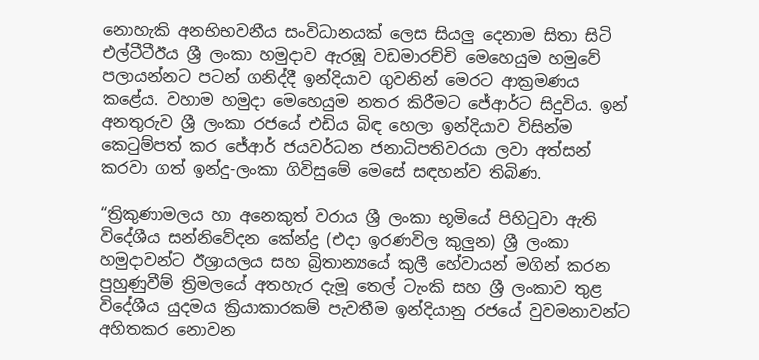නොහැකි අනභිභවනීය සංවිධානයක් ලෙස සියලු දෙනාම සිතා සිටි එල්ටීටීඊය ශ්‍රී ලංකා හමුදාව ඇරඹූ වඩමාරච්චි මෙහෙයුම හමුවේ පලායන්නට පටන් ගනිද්දී ඉන්දියාව ගුවනින් මෙරට ආක්‍රමණය කළේය. වහාම හමුදා මෙහෙයුම නතර කිරීමට ජේආර්ට සිදුවිය. ඉන් අනතුරුව ශ්‍රී ලංකා රජයේ එඩිය බිඳ හෙලා ඉන්දියාව විසින්ම කෙටුම්පත් කර ජේආර් ජයවර්ධන ජනාධිපතිවරයා ලවා අත්සන් කරවා ගත් ඉන්දු-ලංකා ගිවිසුමේ මෙසේ සඳහන්ව තිබිණ.

“ත්‍රිකුණාමලය හා අනෙකුත් වරාය ශ්‍රී ලංකා භූමියේ පිහිටුවා ඇති විදේශීය සන්නිවේදන කේන්ද්‍ර (එදා ඉරණවිල කුලුන) ශ්‍රී ලංකා හමුදාවන්ට ඊශ්‍රායලය සහ බ්‍රිතාන්‍යයේ කුලී හේවායන් මගින් කරන පුහුණුවීම් ත්‍රිමලයේ අතහැර දැමූ තෙල් ටැංකි සහ ශ්‍රී ලංකාව තුළ විදේශීය යුදමය ක්‍රියාකාරකම් පැවතීම ඉන්දියානු රජයේ වුවමනාවන්ට අහිතකර නොවන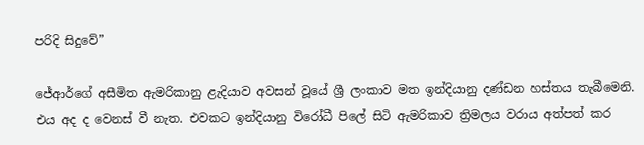පරිදි සිදුවේ”

ජේආර්ගේ අසීමිත ඇමරිකානු ළැදියාව අවසන් වූයේ ශ්‍රී ලංකාව මත ඉන්දියානු දණ්ඩන හස්තය තැබීමෙනි. එය අද ද වෙනස් වී නැත. එවකට ඉන්දියානු විරෝධී පිලේ සිටි ඇමරිකාව ත්‍රිමලය වරාය අත්පත් කර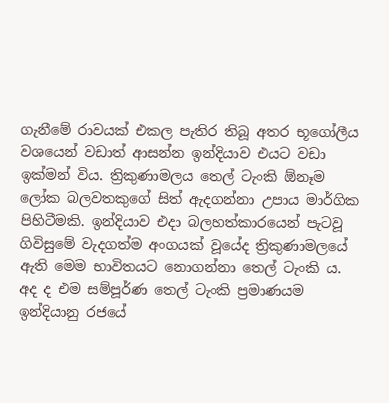ගැනීමේ රාවයක් එකල පැතිර තිබූ අතර භූගෝලීය වශයෙන් වඩාත් ආසන්න ඉන්දියාව එයට වඩා ඉක්මන් විය. ත්‍රිකුණාමලය තෙල් ටැංකි ඕනෑම  ලෝක බලවතකුගේ සිත් ඇදගන්නා උපාය මාර්ගික පිහිටීමකි. ඉන්දියාව එදා බලහත්කාරයෙන් පැටවූ ගිවිසුමේ වැදගත්ම අංගයක් වූයේද ත්‍රිකුණාමලයේ ඇති මෙම භාවිතයට නොගන්නා තෙල් ටැංකි ය. අද ද එම සම්පූර්ණ තෙල් ටැංකි ප්‍රමාණයම ඉන්දියානු රජයේ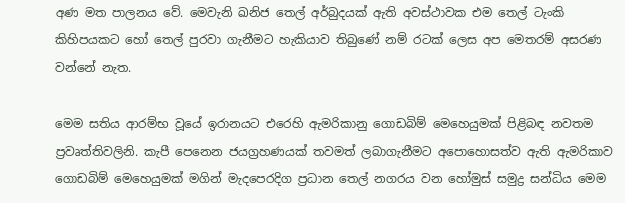අණ මත පාලනය වේ. මෙවැනි ඛනිජ තෙල් අර්බුදයක් ඇති අවස්ථාවක එම තෙල් ටැංකි කිහිපයකට හෝ තෙල් පුරවා ගැනීමට හැකියාව තිබුණේ නම් රටක් ලෙස අප මෙතරම් අසරණ වන්නේ නැත.

මෙම සතිය ආරම්භ වූයේ ඉරානයට එරෙහි ඇමරිකානු ගොඩබිම් මෙහෙයුමක් පිළිබඳ නවතම ප්‍රවෘත්තිවලිනි. කැපී පෙනෙන ජයග්‍රහණයක් තවමත් ලබාගැනීමට අපොහොසත්ව ඇති ඇමරිකාව ගොඩබිම් මෙහෙයුමක් මගින් මැදපෙරදිග ප්‍රධාන තෙල් නගරය වන හෝමුස් සමුද්‍ර සන්ධිය මෙම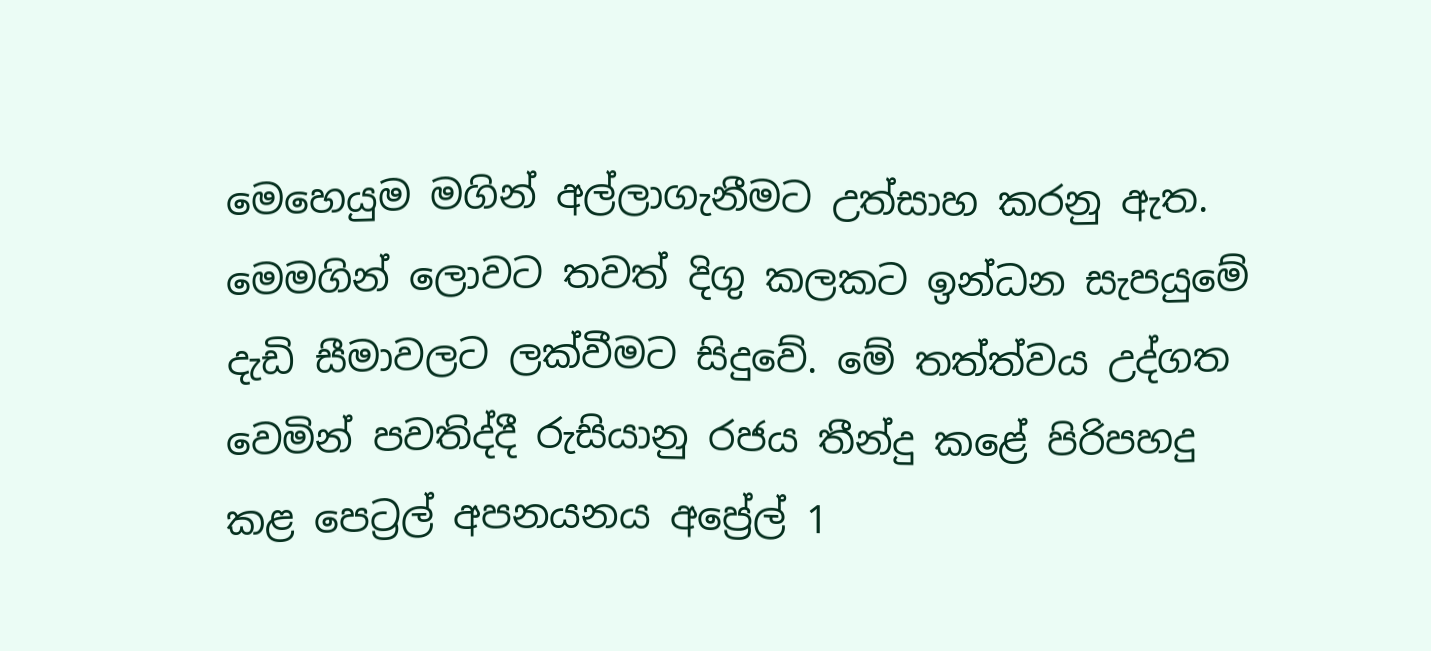මෙහෙයුම මගින් අල්ලාගැනීමට උත්සාහ කරනු ඇත. මෙමගින් ලොවට තවත් දිගු කලකට ඉන්ධන සැපයුමේ දැඩි සීමාවලට ලක්වීමට සිදුවේ. මේ තත්ත්වය උද්ගත වෙමින් පවතිද්දී රුසියානු රජය තීන්දු කළේ පිරිපහදු කළ පෙට්‍රල් අපනයනය අප්‍රේල් 1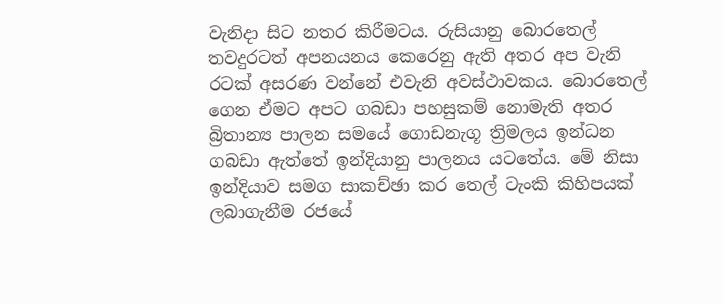වැනිදා සිට නතර කිරීමටය. රුසියානු බොරතෙල් තවදුරටත් අපනයනය කෙරෙනු ඇති අතර අප වැනි රටක් අසරණ වන්නේ එවැනි අවස්ථාවකය. බොරතෙල් ගෙන ඒමට අපට ගබඩා පහසුකම් නොමැති අතර බ්‍රිතාන්‍ය පාලන සමයේ ගොඩනැගූ ත්‍රිමලය ඉන්ධන ගබඩා ඇත්තේ ඉන්දියානු පාලනය යටතේය. මේ නිසා ඉන්දියාව සමග සාකච්ඡා කර තෙල් ටැංකි කිහිපයක් ලබාගැනීම රජයේ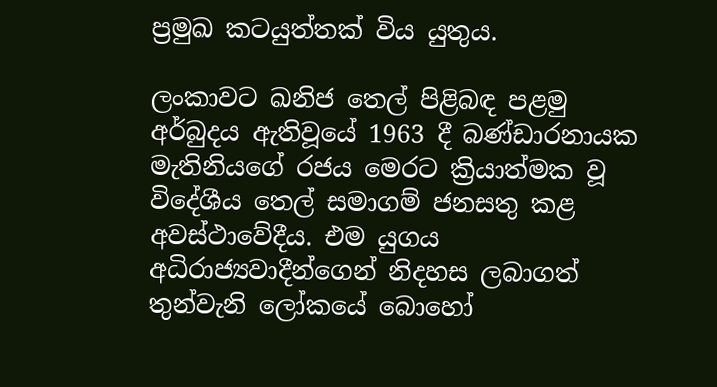ප්‍රමුඛ කටයුත්තක් විය යුතුය.

ලංකාවට ඛනිජ තෙල් පිළිබඳ පළමු අර්බුදය ඇතිවූයේ 1963 දී බණ්ඩාරනායක මැතිනියගේ රජය මෙරට ක්‍රියාත්මක වූ විදේශීය තෙල් සමාගම් ජනසතු කළ අවස්ථාවේදීය. එම යුගය අධිරාජ්‍යවාදීන්ගෙන් නිදහස ලබාගත් තුන්වැනි ලෝකයේ බොහෝ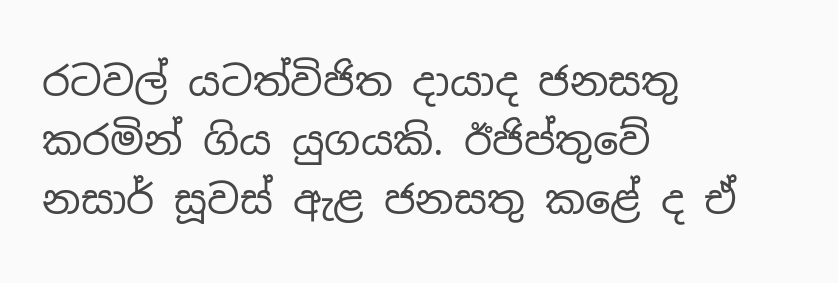රටවල් යටත්විජිත දායාද ජනසතු කරමින් ගිය යුගයකි. ඊජිප්තුවේ නසාර් සූවස් ඇළ ජනසතු කළේ ද ඒ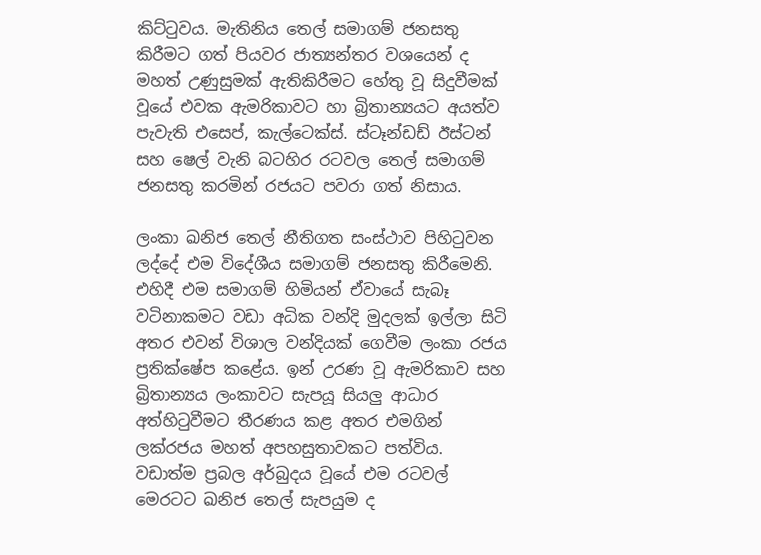කිට්ටුවය. මැතිනිය තෙල් සමාගම් ජනසතු කිරීමට ගත් පියවර ජාත්‍යන්තර වශයෙන් ද මහත් උණුසුමක් ඇතිකිරීමට හේතු වූ සිදුවීමක් වූයේ එවක ඇමරිකාවට හා බ්‍රිතාන්‍යයට අයත්ව පැවැති එසෙප්, කැල්ටෙක්ස්. ස්ටෑන්ඩඩ් ඊස්ටන් සහ ෂෙල් වැනි බටහිර රටවල තෙල් සමාගම් ජනසතු කරමින් රජයට පවරා ගත් නිසාය.

ලංකා ඛනිජ තෙල් නීතිගත සංස්ථාව පිහිටුවන ලද්දේ එම විදේශීය සමාගම් ජනසතු කිරීමෙනි. එහිදී එම සමාගම් හිමියන් ඒවායේ සැබෑ වටිනාකමට වඩා අධික වන්දි මුදලක් ඉල්ලා සිටි අතර එවන් විශාල වන්දියක් ගෙවීම ලංකා රජය ප්‍රතික්ෂේප කළේය. ඉන් උරණ වූ ඇමරිකාව සහ බ්‍රිතාන්‍යය ලංකාවට සැපයූ සියලු ආධාර අත්හිටුවීමට තීරණය කළ අතර එමගින් ලක්රජය මහත් අපහසුතාවකට පත්විය. වඩාත්ම ප්‍රබල අර්බුදය වූයේ එම රටවල් මෙරටට ඛනිජ තෙල් සැපයුම ද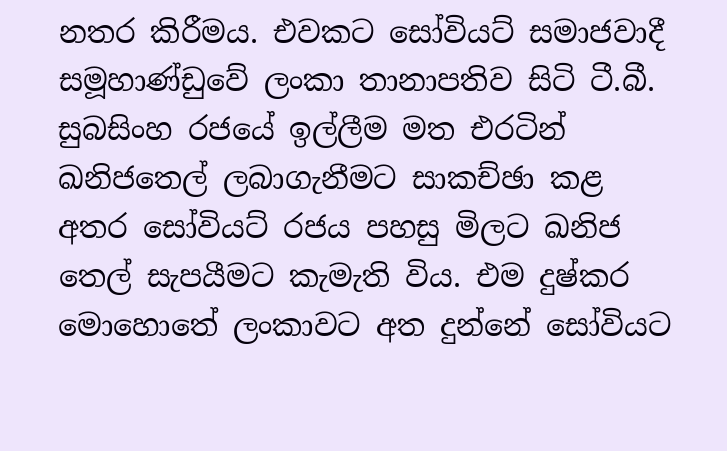නතර කිරීමය. එවකට සෝවියට් සමාජවාදී සමූහාණ්ඩුවේ ලංකා තානාපතිව සිටි ටී.බී. සුබසිංහ රජයේ ඉල්ලීම මත එරටින් ඛනිජතෙල් ලබාගැනීමට සාකච්ඡා කළ අතර සෝවියට් රජය පහසු මිලට ඛනිජ තෙල් සැපයීමට කැමැති විය. එම දුෂ්කර මොහොතේ ලංකාවට අත දුන්නේ සෝවියට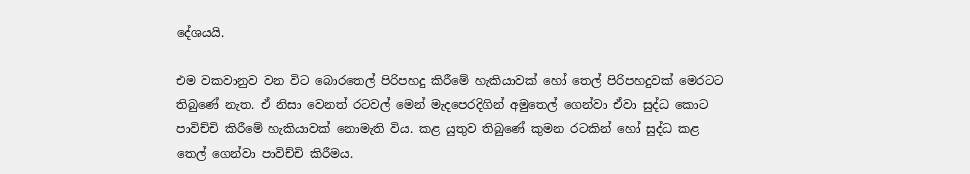දේශයයි.

එම වකවානුව වන විට බොරතෙල් පිරිපහදු කිරීමේ හැකියාවක් හෝ තෙල් පිරිපහදුවක් මෙරටට තිබුණේ නැත. ඒ නිසා වෙනත් රටවල් මෙන් මැදපෙරදිගින් අමුතෙල් ගෙන්වා ඒවා සුද්ධ කොට පාවිච්චි කිරීමේ හැකියාවක් නොමැති විය. කළ යුතුව තිබුණේ කුමන රටකින් හෝ සුද්ධ කළ තෙල් ගෙන්වා පාවිච්චි කිරීමය.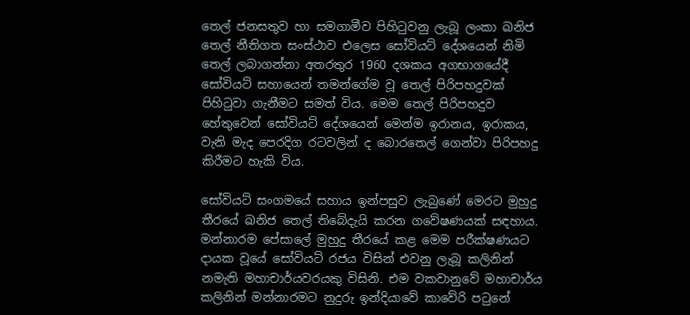තෙල් ජනසතුව හා සමගාමීව පිහිටුවනු ලැබූ ලංකා ඛනිජ තෙල් නීතිගත සංස්ථාව එලෙස සෝවියට් දේශයෙන් නිමි තෙල් ලබාගන්නා අතරතුර 1960 දශකය අගභාගයේදී සෝවියට් සහායෙන් තමන්ගේම වූ තෙල් පිරිපහදුවක් පිහිටුවා ගැනීමට සමත් විය. මෙම තෙල් පිරිපහදුව හේතුවෙන් සෝවියට් දේශයෙන් මෙන්ම ඉරානය, ඉරාකය, වැනි මැද පෙරදිග රටවලින් ද බොරතෙල් ගෙන්වා පිරිපහදු කිරීමට හැකි විය.

සෝවියට් සංගමයේ සහාය ඉන්පසුව ලැබුණේ මෙරට මුහුදු තීරයේ ඛනිජ තෙල් තිබේදැයි කරන ගවේෂණයක් සඳහාය. මන්නාරම පේසාලේ මුහුදු තීරයේ කළ මෙම පරීක්ෂණයට දායක වූයේ සෝවියට් රජය විසින් එවනු ලැබූ කලිනින් නමැති මහාචාර්යවරයකු විසිනි. එම වකවානුවේ මහාචාර්ය කලිනින් මන්නාරමට නුදුරු ඉන්දියාවේ කාවේරි පටුනේ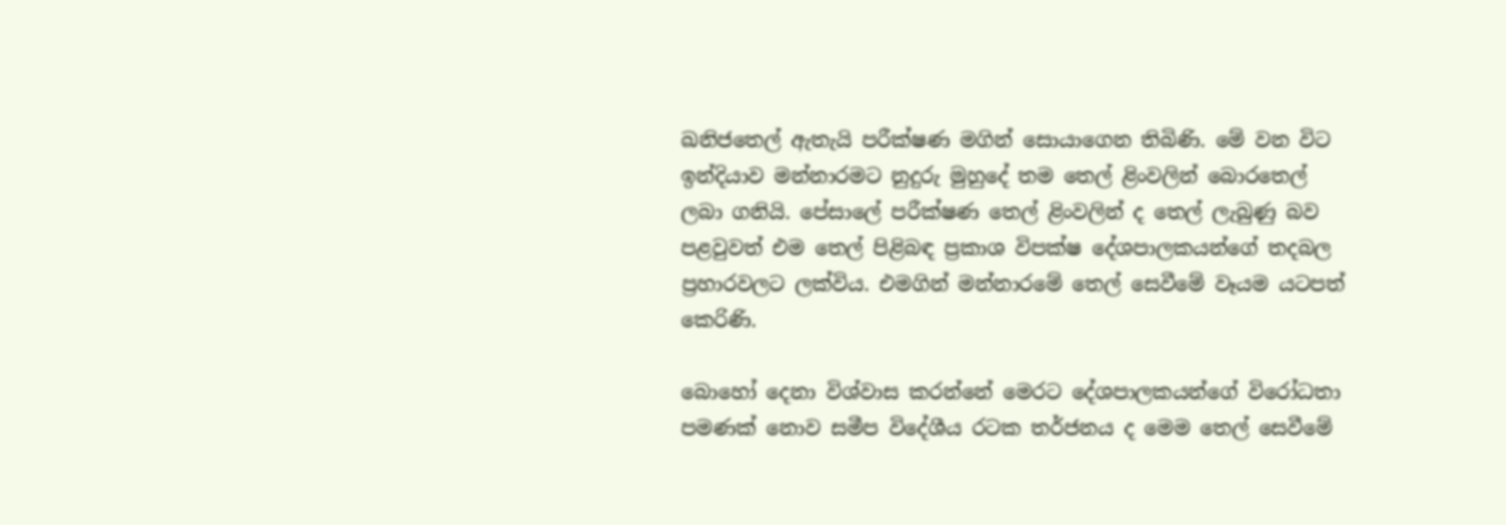ඛනිජතෙල් ඇතැයි පරීක්ෂණ මගින් සොයාගෙන තිබිණි. මේ වන විට ඉන්දියාව මන්නාරමට නුදුරු මුහුදේ තම තෙල් ළිංවලින් බොරතෙල් ලබා ගනියි. පේසාලේ පරීක්ෂණ තෙල් ළිංවලින් ද තෙල් ලැබුණු බව පළවුවත් එම තෙල් පිළිබඳ ප්‍රකාශ විපක්ෂ දේශපාලකයන්ගේ තදබල ප්‍රහාරවලට ලක්විය. එමගින් මන්නාරමේ තෙල් සෙවීමේ වෑයම යටපත් කෙරිණි.

බොහෝ දෙනා විශ්වාස කරන්නේ මෙරට දේශපාලකයන්ගේ විරෝධතා පමණක් නොව සමීප විදේශීය රටක තර්ජනය ද මෙම තෙල් සෙවීමේ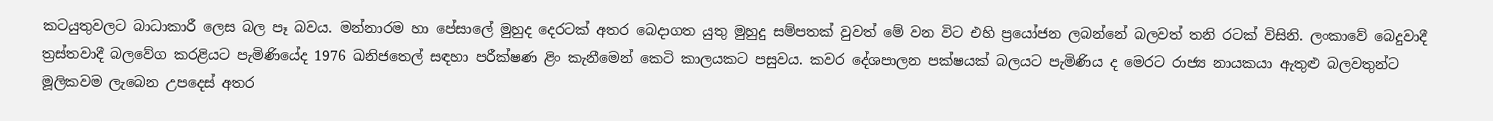කටයුතුවලට බාධාකාරී ලෙස බල පෑ බවය. මන්නාරම හා පේසාලේ මුහුද දෙරටක් අතර බෙදාගත යුතු මුහුදු සම්පතක් වුවත් මේ වන විට එහි ප්‍රයෝජන ලබන්නේ බලවත් තනි රටක් විසිනි. ලංකාවේ බෙදුවාදී ත්‍රස්තවාදී බලවේග කරළියට පැමිණියේද 1976 ඛනිජතෙල් සඳහා පරීක්ෂණ ළිං කැනීමෙන් කෙටි කාලයකට පසුවය. කවර දේශපාලන පක්ෂයක් බලයට පැමිණිය ද මෙරට රාජ්‍ය නායකයා ඇතුළු බලවතුන්ට මූලිකවම ලැබෙන උපදෙස් අතර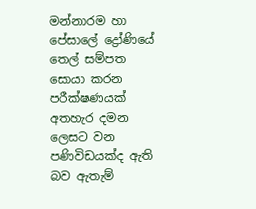මන්නාරම හා පේසාලේ ද්‍රෝණියේ තෙල් සම්පත සොයා කරන පරීක්ෂණයක් අතහැර දමන ලෙසට වන පණිවිඩයක්ද ඇති බව ඇතැම්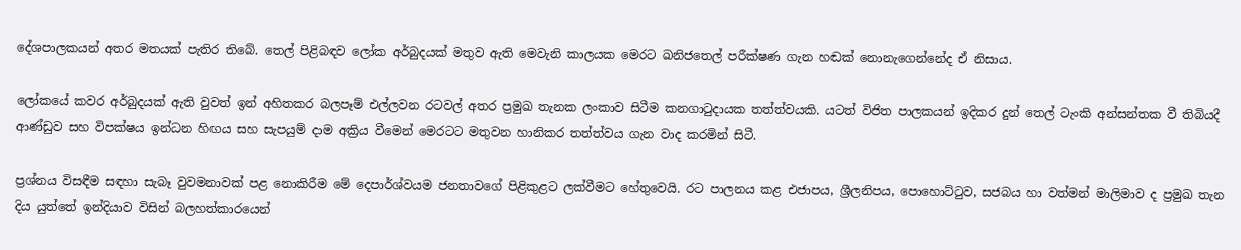දේශපාලකයන් අතර මතයක් පැතිර තිබේ. තෙල් පිළිබඳව ලෝක අර්බුදයක් මතුව ඇති මෙවැනි කාලයක මෙරට ඛනිජතෙල් පරීක්ෂණ ගැන හඬක් නොනැගෙන්නේද ඒ නිසාය.

ලෝකයේ කවර අර්බුදයක් ඇති වුවත් ඉන් අහිතකර බලපෑම් එල්ලවන රටවල් අතර ප්‍රමුඛ තැනක ලංකාව සිටීම කනගාටුදායක තත්ත්වයකි. යටත් විජිත පාලකයන් ඉදිකර දුන් තෙල් ටැංකි අන්සන්තක වී තිබියදී ආණ්ඩුව සහ විපක්ෂය ඉන්ධන හිඟය සහ සැපයුම් දාම අක්‍රිය වීමෙන් මෙරටට මතුවන හානිකර තත්ත්වය ගැන වාද කරමින් සිටී.

ප්‍රශ්නය විසඳීම සඳහා සැබෑ වුවමනාවක් පළ නොකිරීම මේ දෙපාර්ශ්වයම ජනතාවගේ පිළිකුළට ලක්වීමට හේතුවෙයි. රට පාලනය කළ එජාපය, ශ්‍රීලනිපය, පොහොට්ටුව, සජබය හා වත්මන් මාලිමාව ද ප්‍රමුඛ තැන දිය යුත්තේ ඉන්දියාව විසින් බලහත්කාරයෙන්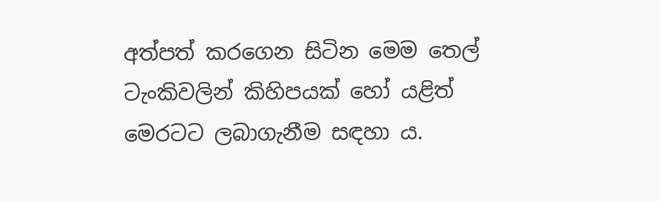අත්පත් කරගෙන සිටින මෙම තෙල් ටැංකිවලින් කිහිපයක් හෝ යළිත් මෙරටට ලබාගැනීම සඳහා ය.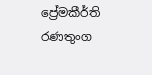ප්‍රේමකීර්ති රණතුංග